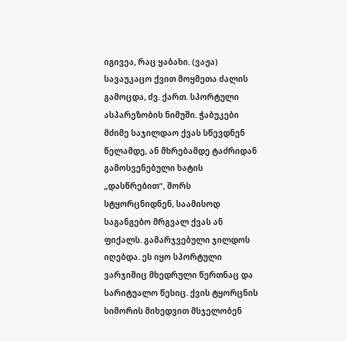იგივეა, რაც ყაბახი. (ვაჟა) სავაუკაცო ქვით მოყმეთა ძალის გამოცდა, ძვ. ქართ. სპორტული ასპარეზობის ნიმუში. ჭაბუკები მძიმე საჯილდაო ქვას სწევდნენ წელამდე, ან მხრებამდე ტაძრიდან გამოსვენებული ხატის „დასწრებით“, შორს სტყორცნიდნენ, საამისოდ საგანგებო მრგვალ ქვას ან ფიქალს. გამარჯვებული ჯილდოს იღებდა. ეს იყო სპორტული ვარჯიშიც მხედრული წერთნაც და სარიტუალო წესიც. ქვის ტყორცნის სიმორის მიხედვით მსჯელობენ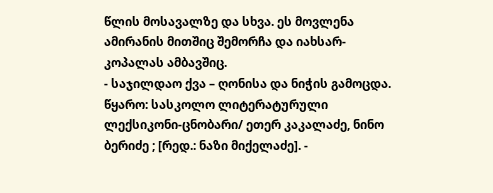წლის მოსავალზე და სხვა. ეს მოვლენა ამირანის მითშიც შემორჩა და იახსარ-კოპალას ამბავშიც.
- საჯილდაო ქვა – ღონისა და ნიჭის გამოცდა.
წყარო: სასკოლო ლიტერატურული ლექსიკონი-ცნობარი/ ეთერ კაკალაძე, ნინო ბერიძე ; [რედ.: ნაზი მიქელაძე]. -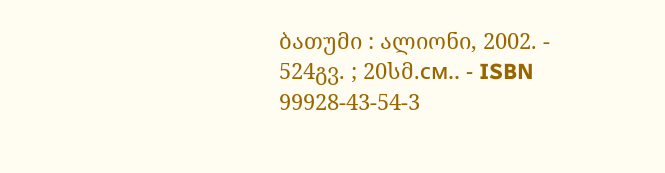ბათუმი : ალიონი, 2002. - 524გვ. ; 20სმ.см.. - ISBN 99928-43-54-3